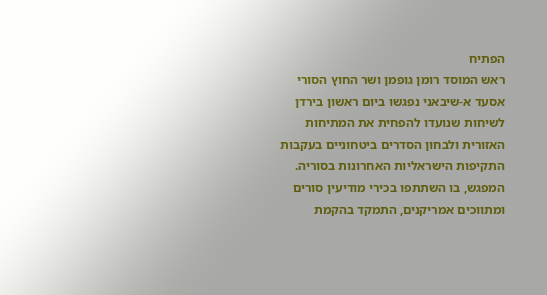הפתיח
ראש המוסד רומן גופמן ושר החוץ הסורי אסעד א-שיבאני נפגשו ביום ראשון בירדן לשיחות שנועדו להפחית את המתיחות האזורית ולבחון הסדרים ביטחוניים בעקבות התקיפות הישראליות האחרונות בסוריה. המפגש, בו השתתפו בכירי מודיעין סורים ומתווכים אמריקנים, התמקד בהקמת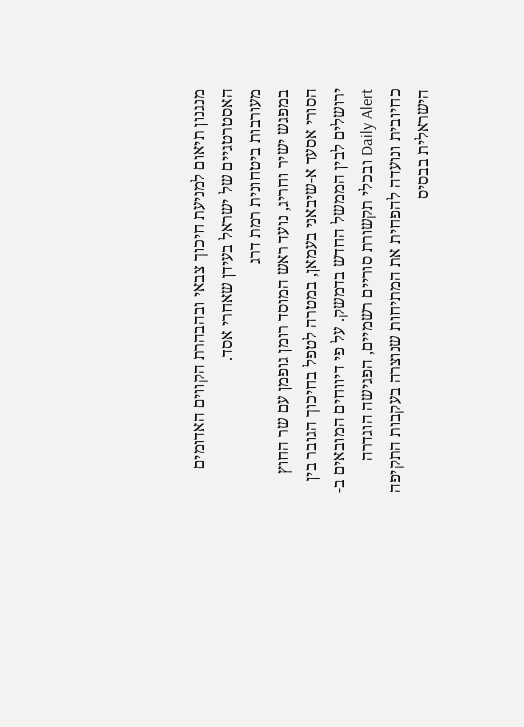מנגנון תיאום למניעת חיכוך צבאי ובהבהרת הקווים האדומים האסטרטגיים של ישראל בעידן שאחרי אסד.
מעורבות ביטחונית רמת דרג
במפגש ישיר וחריג, נועד ראש המוסד רומן גופמן עם שר החוץ הסורי אסעד א-שיבאני בעמאן, במטרה לטפל בחיכוך הגובר בין ירושלים לבין הממשל החדש בדמשק. על פי דיווחים המובאים ב-Daily Alert ובכלי תקשורת סוריים רשמיים, הפגישה הוגדרה כחיובית ונועדה להפחית את המתיחות שנוצרה בעקבות התקיפה הישראלית בבסיס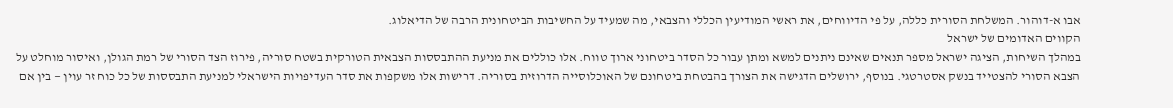אבו א-דוהור. המשלחת הסורית כללה, על פי הדיווחים, את ראשי המודיעין הכללי והצבאי, מה שמעיד על החשיבות הביטחונית הרבה של הדיאלוג.
הקווים האדומים של ישראל
במהלך השיחות, הציגה ישראל מספר תנאים שאינם ניתנים למשא ומתן עבור כל הסדר ביטחוני ארוך טווח. אלו כוללים את מניעת ההתבססות הצבאית הטורקית בשטח סוריה, פירוז הצד הסורי של רמת הגולן, ואיסור מוחלט על הצבא הסורי להצטייד בנשק אסטרטגי. בנוסף, ירושלים הדגישה את הצורך בהבטחת ביטחונם של האוכלוסייה הדרוזית בסוריה. דרישות אלו משקפות את סדר העדיפויות הישראלי למניעת התבססות של כל כוח זר עוין — בין אם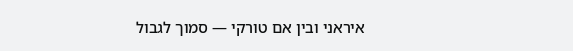איראני ובין אם טורקי — סמוך לגבול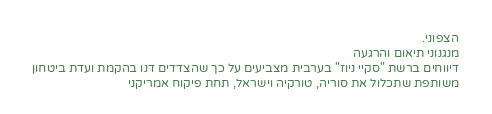הצפוני.
מנגנוני תיאום והרגעה
דיווחים ברשת "סקיי ניוז" בערבית מצביעים על כך שהצדדים דנו בהקמת ועדת ביטחון משותפת שתכלול את סוריה, טורקיה וישראל, תחת פיקוח אמריקני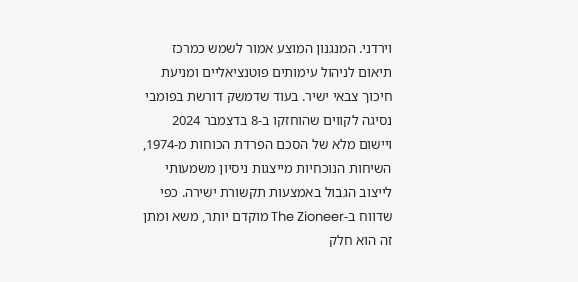וירדני. המנגנון המוצע אמור לשמש כמרכז תיאום לניהול עימותים פוטנציאליים ומניעת חיכוך צבאי ישיר. בעוד שדמשק דורשת בפומבי נסיגה לקווים שהוחזקו ב-8 בדצמבר 2024 ויישום מלא של הסכם הפרדת הכוחות מ-1974, השיחות הנוכחיות מייצגות ניסיון משמעותי לייצוב הגבול באמצעות תקשורת ישירה. כפי שדווח ב-The Zioneer מוקדם יותר, משא ומתן זה הוא חלק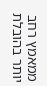ממאמץ רחב יותר בהובלת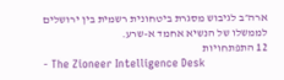ארה״ב לגיבוש מסגרת ביטחונית רשמית בין ירושלים לממשלו של הנשיא אחמד א-שרע.
12 התפתחויות
- The Zioneer Intelligence Desk